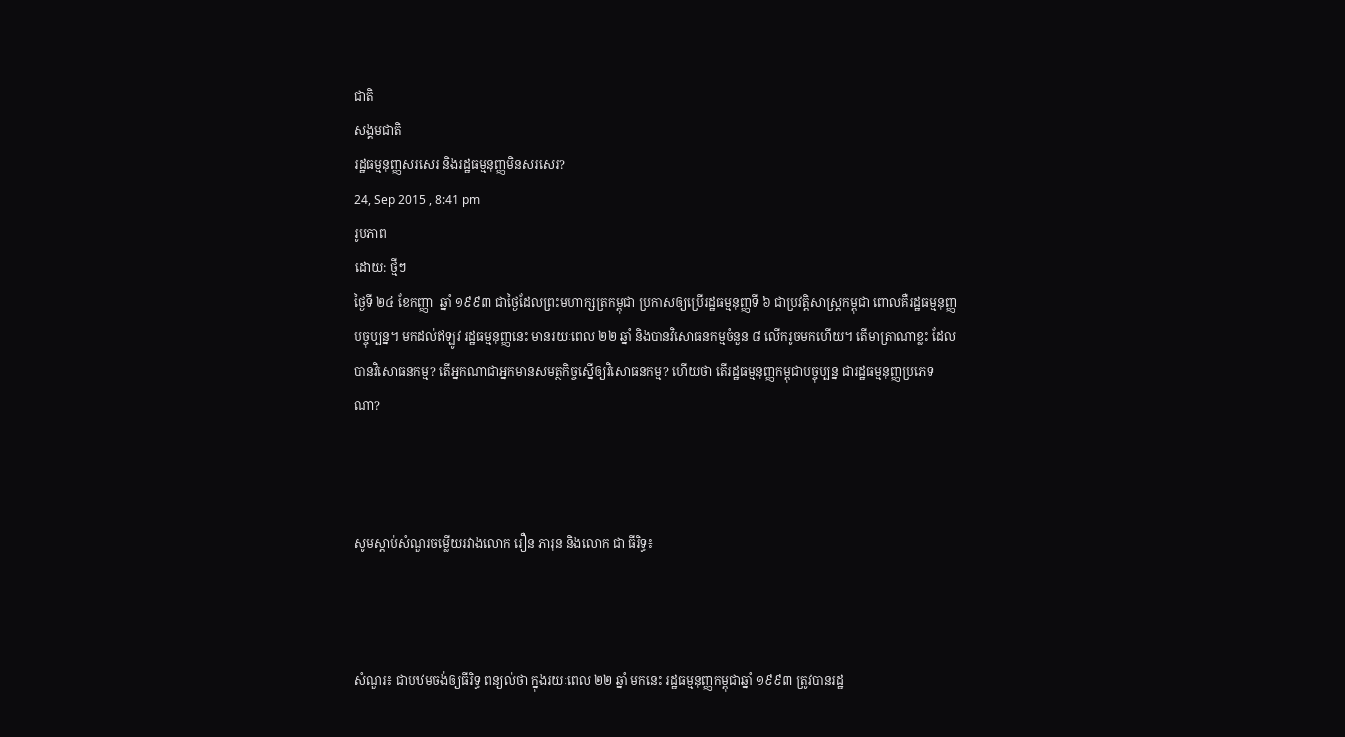ជាតិ
សង្គមជាតិ
រដ្ឋធម្មនុញ្ញសរសេរ និងរដ្ឋធម្មនុញ្ញមិនសរសេរ?
24, Sep 2015 , 8:41 pm
រូបភាព
ដោយ: ថ្មីៗ
ថ្ងៃទី ២៤ ខែកញ្ញា  ឆ្នាំ ១៩៩៣ ជាថ្ងៃដែលព្រះមហាក្សត្រកម្ពុជា ប្រកាសឲ្យប្រើរដ្ឋធម្មនុញ្ញទី ៦ ជាប្រវត្តិសាស្ត្រកម្ពុជា ពោលគឺរដ្ឋធម្មនុញ្ញបច្ចុប្បន្ន។ មកដល់ឥឡូវ រដ្ឋធម្មនុញ្ញនេះ មានរយៈពេល ២២ ឆ្នាំ និងបានវិសោធនកម្មចំនួន ៨ លើករូចមកហើយ។ តើមាត្រាណាខ្លះ ដែលបានវិសោធនកម្ម? តើអ្នកណាជាអ្នកមានសមត្ថកិច្ចស្នើឲ្យវិសោធនកម្ម? ហើយថា តើរដ្ឋធម្មនុញ្ញកម្ពុជាបច្ចុប្បន្ន ជារដ្ឋធម្មនុញ្ញប្រភេទណា?



សូមស្តាប់សំណួរចម្លើយរវាងលោក រឿន ភារុន និងលោក ជា ធីរិទ្ធ៖



សំណួរ៖ ជាបឋមចង់ឲ្យធីរិទ្ធ ពន្យល់ថា ក្នុងរយៈពេល ២២ ឆ្នាំ មកនេះ រដ្ឋធម្មនុញ្ញកម្ពុជាឆ្នាំ ១៩៩៣ ត្រូវបានរដ្ឋ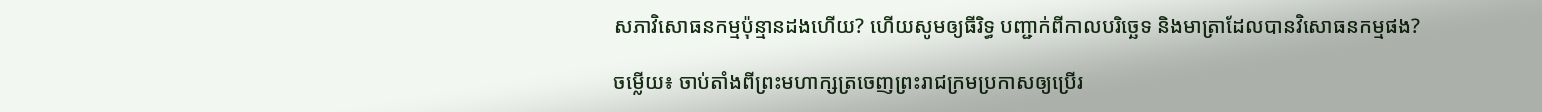សភាវិសោធនកម្មប៉ុន្មានដងហើយ? ហើយសូមឲ្យធីរិទ្ធ បញ្ជាក់ពីកាលបរិច្ឆេទ និងមាត្រាដែលបានវិសោធនកម្មផង?

ចម្លើយ៖ ចាប់តាំងពីព្រះមហាក្សត្រចេញព្រះរាជក្រមប្រកាសឲ្យប្រើរ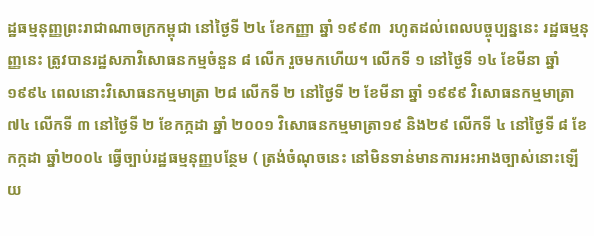ដ្ឋធម្មនុញ្ញព្រះរាជាណាចក្រកម្ពុជា នៅថ្ងៃទី ២៤ ខែកញ្ញា ឆ្នាំ ១៩៩៣  រហូតដល់ពេលបច្ចុប្បន្ននេះ រដ្ឋធម្មនុញ្ញនេះ ត្រូវបានរដ្ឋសភាវិសោធនកម្មចំនួន ៨ លើក រួចមកហើយ។ លើកទី ១ នៅថ្ងៃទី ១៤ ខែមីនា ឆ្នាំ ១៩៩៤ ពេលនោះវិសោធនកម្មមាត្រា ២៨ លើកទី ២ នៅថ្ងៃទី ២ ខែមីនា ឆ្នាំ ១៩៩៩ វិសោធនកម្មមាត្រា ៧៤ លើកទី ៣ នៅថ្ងៃទី ២ ខែកក្កដា ឆ្នាំ ២០០១ វិសោធនកម្មមាត្រា១៩ និង២៩ លើកទី ៤ នៅថ្ងៃទី ៨ ខែកក្កដា ឆ្នាំ២០០៤ ធ្វើច្បាប់រដ្ឋធម្មនុញ្ញបន្ថែម ( ត្រង់ចំណុចនេះ នៅមិនទាន់មានការអះអាងច្បាស់នោះឡើយ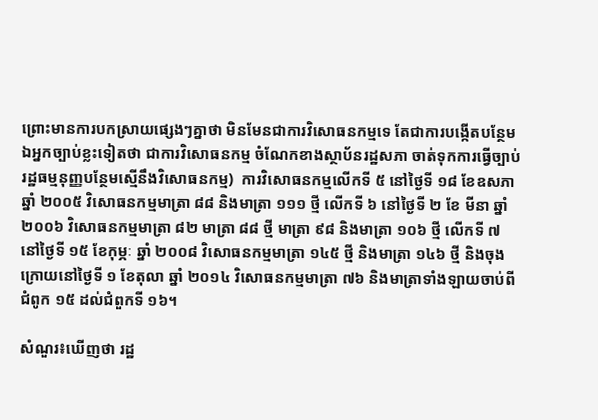ព្រោះមានការបកស្រាយផ្សេងៗគ្នាថា មិនមែនជាការវិសោធនកម្មទេ តែជាការបង្កើតបន្ថែម ឯអ្នកច្បាប់ខ្លះទៀតថា ជាការវិសោធនកម្ម ចំណែកខាងស្ថាប័នរដ្ឋសភា ចាត់ទុកការធ្វើច្បាប់រដ្ឋធម្មនុញ្ញបន្ថែមស្មើនឹងវិសោធនកម្ម)  ការវិសោធនកម្មលើកទី ៥ នៅថ្ងៃទី ១៨ ខែឧសភា ឆ្នាំ ២០០៥ វិសោធនកម្មមាត្រា ៨៨ និងមាត្រា ១១១ ថ្មី លើកទី ៦ នៅថ្ងៃទី ២ ខែ មីនា ឆ្នាំ ២០០៦ វិសោធនកម្មមាត្រា ៨២ មាត្រា ៨៨ ថ្មី មាត្រា ៩៨ និងមាត្រា ១០៦ ថ្មី លើកទី ៧ នៅថ្ងៃទី ១៥ ខែកុម្ភៈ ឆ្នាំ ២០០៨ វិសោធនកម្មមាត្រា ១៤៥ ថ្មី និងមាត្រា ១៤៦ ថ្មី និងចុងក្រោយនៅថ្ងៃទី ១ ខែតុលា ឆ្នាំ ២០១៤ វិសោធនកម្មមាត្រា ៧៦ និងមាត្រាទាំងឡាយចាប់ពីជំពូក ១៥ ដល់ជំពួកទី ១៦។

សំណួរ៖ឃើញថា រដ្ឋ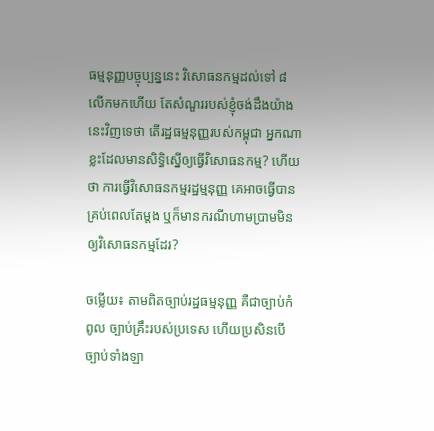ធម្មនុញ្ញបច្ចុប្បន្ននេះ វិសោធនកម្មដល់ទៅ ៨ លើកមកហើយ តែសំណួររបស់ខ្ញុំចង់ដឹងយ៉ាងនេះវិញទេថា តើរដ្ឋធម្មនុញ្ញរបស់កម្ពុជា អ្នកណាខ្លះដែលមានសិទ្ធិស្នើឲ្យធ្វើវិសោធនកម្ម? ហើយថា ការធ្វើវិសោធនកម្មរដ្ឋម្មនុញ្ញ គេអាចធ្វើបានគ្រប់ពេលតែម្តង ឬក៏មានករណីហាមប្រាមមិនឲ្យវិសោធនកម្មដែរ?

ចម្លើយ៖ តាមពិតច្បាប់រដ្ឋធម្មនុញ្ញ គឺជាច្បាប់កំពូល ច្បាប់គ្រឹះរបស់ប្រទេស ហើយប្រសិនបើច្បាប់ទាំងឡា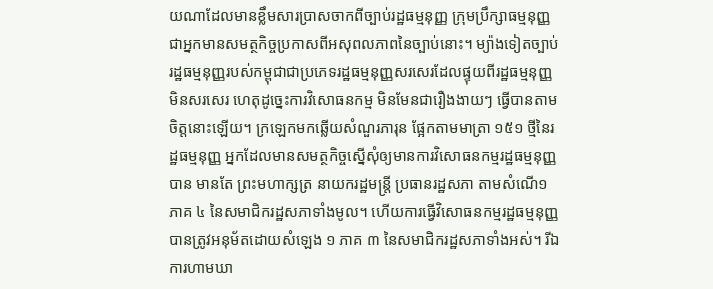យណាដែលមានខ្លឹមសារប្រាសចាកពីច្បាប់រដ្ឋធម្មនុញ្ញ ក្រុមប្រឹក្សាធម្មនុញ្ញ ជាអ្នកមានសមត្ថកិច្ចប្រកាសពីអសុពលភាពនៃច្បាប់នោះ។ ម្យ៉ាងទៀតច្បាប់រដ្ឋធម្មនុញ្ញរបស់កម្ពុជាជាប្រភេទរដ្ឋធម្មនុញ្ញសរសេរដែលផ្ទុយពីរដ្ឋធម្មនុញ្ញមិនសរសេរ ហេតុដូច្នេះការវិសោធនកម្ម មិនមែនជារឿងងាយៗ ធ្វើបានតាមចិត្តនោះឡើយ។ ក្រឡេកមកឆ្លើយសំណួរភារុន ផ្អែកតាមមាត្រា ១៥១ ថ្មីនៃរដ្ឋធម្មនុញ្ញ អ្នកដែលមានសមត្ថកិច្ចស្នើសុំឲ្យមានការវិសោធនកម្មរដ្ឋធម្មនុញ្ញបាន មានតែ ព្រះមហាក្សត្រ នាយករដ្ឋមន្ត្រី ប្រធានរដ្ឋសភា តាមសំណើ១ ភាគ ៤ នៃសមាជិករដ្ឋសភាទាំងមូល។ ហើយការធ្វើវិសោធនកម្មរដ្ឋធម្មនុញ្ញបានត្រូវអនុម័តដោយសំឡេង ១ ភាគ ៣ នៃសមាជិករដ្ឋសភាទាំងអស់។ រីឯការហាមឃា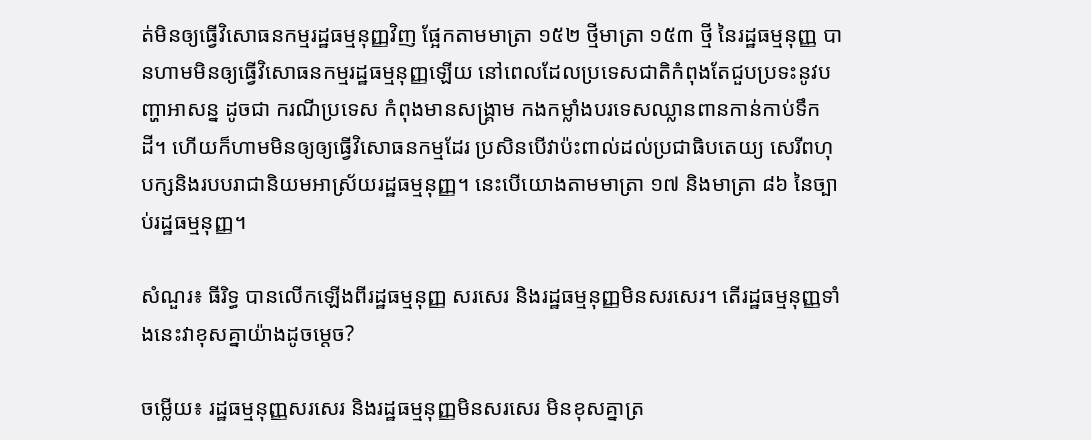ត់មិនឲ្យធ្វើវិសោធនកម្មរដ្ឋធម្មនុញ្ញវិញ ផ្អែកតាមមាត្រា ១៥២ ថ្មីមាត្រា ១៥៣ ថ្មី នៃរដ្ឋធម្មនុញ្ញ បានហាមមិនឲ្យធ្វើវិសោធនកម្មរដ្ឋធម្មនុញ្ញឡើយ នៅពេលដែលប្រទេសជាតិកំពុងតែជួបប្រទះនូវបញ្ហាអាសន្ន ដូចជា ករណីប្រទេស កំពុងមានសង្គ្រាម កងកម្លាំងបរទេសឈ្លានពានកាន់កាប់ទឹកដី។ ហើយក៏ហាមមិនឲ្យឲ្យធ្វើវិសោធនកម្មដែរ ប្រសិនបើវាប៉ះពាល់ដល់ប្រជាធិបតេយ្យ សេរីពហុបក្សនិងរបបរាជានិយមអាស្រ័យរដ្ឋធម្មនុញ្ញ។ នេះបើយោងតាមមាត្រា ១៧ និងមាត្រា ៨៦ នៃច្បាប់រដ្ឋធម្មនុញ្ញ។

សំណួរ៖ ធីរិទ្ធ បានលើកឡើងពីរដ្ឋធម្មនុញ្ញ សរសេរ និងរដ្ឋធម្មនុញ្ញមិនសរសេរ។ តើរដ្ឋធម្មនុញ្ញទាំងនេះវាខុសគ្នាយ៉ាងដូចម្តេច?

ចម្លើយ៖ រដ្ឋធម្មនុញ្ញសរសេរ និងរដ្ឋធម្មនុញ្ញមិនសរសេរ មិនខុសគ្នាត្រ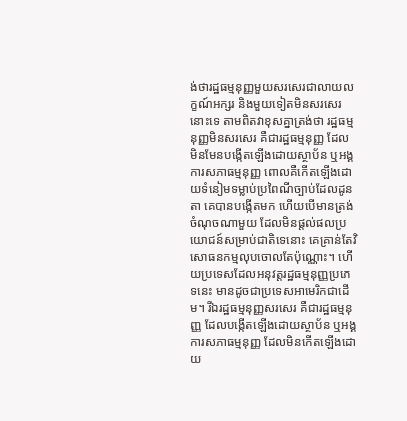ង់ថារដ្ឋធម្មនុញ្ញមួយសរសេរជាលាយលក្ខណ៍អក្សរ និងមួយទៀតមិនសរសេរនោះទេ តាមពិតវាខុសគ្នាត្រង់ថា រដ្ឋធម្មនុញ្ញមិនសរសេរ គឺជារដ្ឋធម្មនុញ្ញ ដែលមិនមែនបង្កើតឡើងដោយស្ថាប័ន ឬអង្គការសភាធម្មនុញ្ញ ពោលគឺកើតឡើងដោយទំនៀមទម្លាប់ប្រពៃណីច្បាប់ដែលដូនតា គេបានបង្កើតមក ហើយបើមានត្រង់ចំណុចណាមួយ ដែលមិនផ្តល់ផលប្រយោជន៍សម្រាប់ជាតិទេនោះ គេគ្រាន់តែវិសោធនកម្មលុបចោលតែប៉ុណ្ណោះ។ ហើយប្រទេសដែលអនុវត្តរដ្ឋធម្មនុញ្ញប្រភេទនេះ មានដូចជាប្រទេសអាមេរិកជាដើម។ រីឯរដ្ឋធម្មនុញ្ញសរសេរ គឺជារដ្ឋធម្មនុញ្ញ ដែលបង្កើតឡើងដោយស្ថាប័ន ឬអង្គការសភាធម្មនុញ្ញ ដែលមិនកើតឡើងដោយ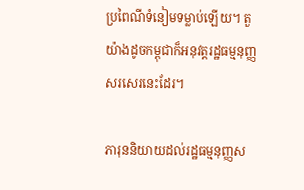ប្រពៃណីទំនៀមទម្លាប់ឡើយ។ តួយ៉ាងដូចកម្ពុជាក៏អនុវត្តរដ្ឋធម្មនុញ្ញសរសេរនេះដែរ។

ភារុននិយាយដល់រដ្ឋធម្មនុញ្ញស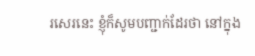រសេរនេះ ខ្ញុំក៏សូមបញ្ជាក់ដែរថា នៅក្នុង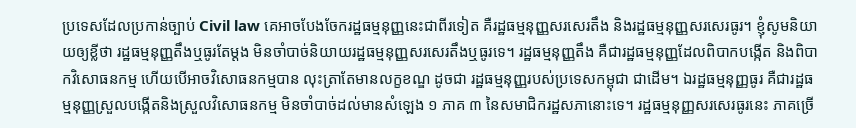ប្រទេសដែលប្រកាន់ច្បាប់ Civil law គេអាចបែងចែករដ្ឋធម្មនុញ្ញនេះជាពីរទៀត គឺរដ្ឋធម្មនុញ្ញសរសេរតឹង និងរដ្ឋធម្មនុញ្ញសរសេរធូរ។ ខ្ញុំសូមនិយាយឲ្យខ្លីថា រដ្ឋធម្មនុញ្ញតឹងឬធូរតែម្តង មិនចាំបាច់និយាយរដ្ឋធម្មនុញ្ញសរសេរតឹងឬធូរទេ។ រដ្ឋធម្មនុញ្ញតឹង គឺជារដ្ឋធម្មនុញ្ញដែលពិបាកបង្កើត និងពិបាកវិសោធនកម្ម ហើយបើអាចវិសោធនកម្មបាន លុះត្រាតែមានលក្ខខណ្ឌ ដូចជា រដ្ឋធម្មនុញ្ញរបស់ប្រទេសកម្ពុជា ជាដើម។ ឯរដ្ឋធម្មនុញ្ញធូរ គឺជារដ្ឋធម្មនុញ្ញស្រួលបង្កើតនិងស្រួលវិសោធនកម្ម មិនចាំបាច់ដល់មានសំឡេង ១ ភាគ ៣ នៃសមាជិករដ្ឋសភានោះទេ។ រដ្ឋធម្មនុញ្ញសរសេរធូរនេះ ភាគច្រើ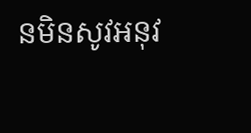នមិនសូវអនុវ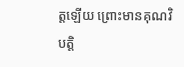ត្តឡើយ ព្រោះមានគុណវិបត្តិ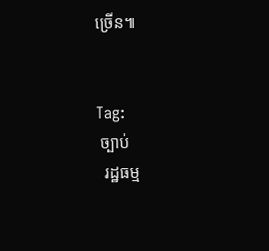ច្រើន៕


Tag:
 ច្បាប់
  រដ្ឋធម្ម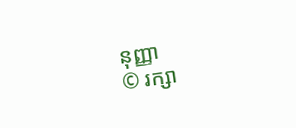នុញ្ញា
© រក្សា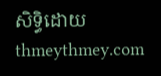សិទ្ធិដោយ thmeythmey.com